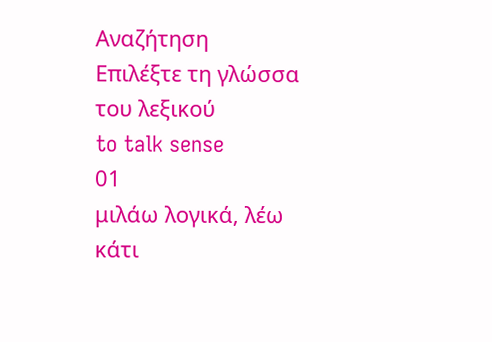Αναζήτηση
Επιλέξτε τη γλώσσα του λεξικού
to talk sense
01
μιλάω λογικά, λέω κάτι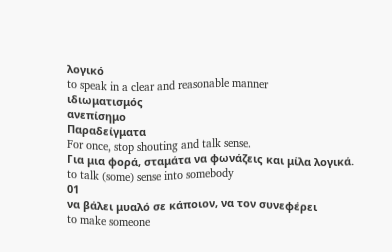λογικό
to speak in a clear and reasonable manner
ιδιωματισμός
ανεπίσημο
Παραδείγματα
For once, stop shouting and talk sense.
Για μια φορά, σταμάτα να φωνάζεις και μίλα λογικά.
to talk (some) sense into somebody
01
να βάλει μυαλό σε κάποιον, να τον συνεφέρει
to make someone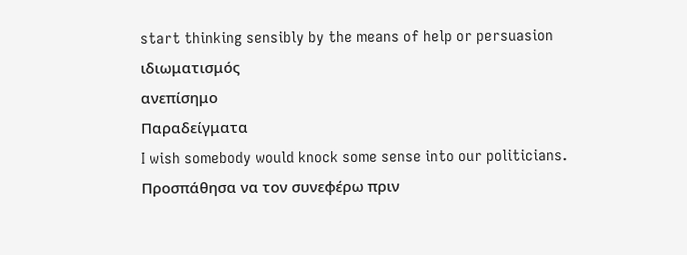start thinking sensibly by the means of help or persuasion
ιδιωματισμός
ανεπίσημο
Παραδείγματα
I wish somebody would knock some sense into our politicians.
Προσπάθησα να τον συνεφέρω πριν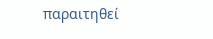παραιτηθεί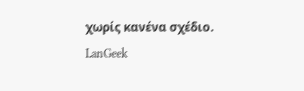χωρίς κανένα σχέδιο.
LanGeek